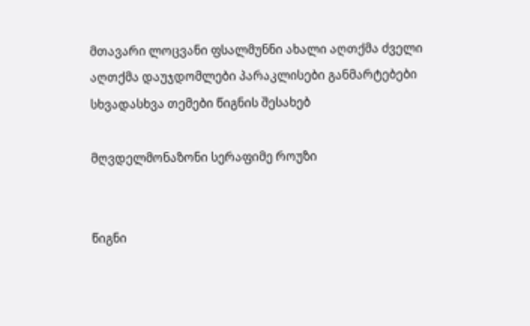მთავარი ლოცვანი ფსალმუნნი ახალი აღთქმა ძველი აღთქმა დაუჯდომლები პარაკლისები განმარტებები სხვადასხვა თემები წიგნის შესახებ

მღვდელმონაზონი სერაფიმე როუზი


წიგნი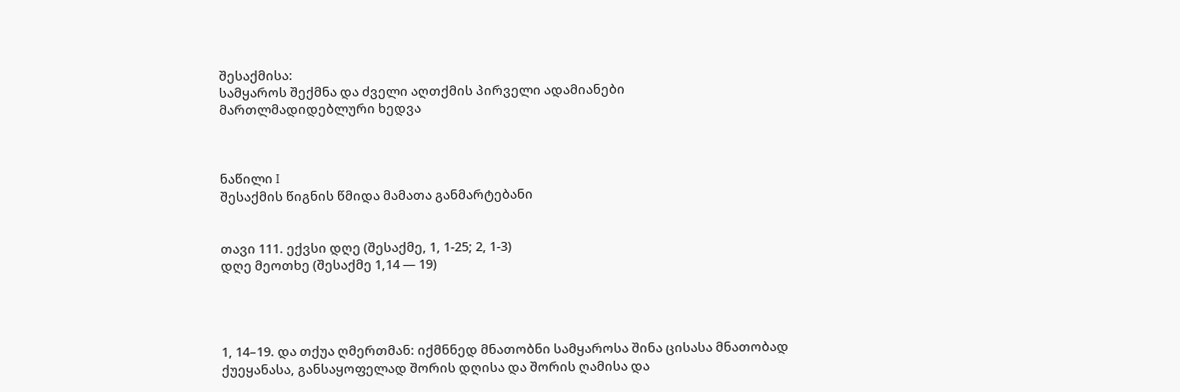შესაქმისა:
სამყაროს შექმნა და ძველი აღთქმის პირველი ადამიანები
მართლმადიდებლური ხედვა



ნაწილი I
შესაქმის წიგნის წმიდა მამათა განმარტებანი


თავი 111. ექვსი დღე (შესაქმე, 1, 1-25; 2, 1-3)
დღე მეოთხე (შესაქმე 1,14 — 19)




1, 14–19. და თქუა ღმერთმან: იქმნნედ მნათობნი სამყაროსა შინა ცისასა მნათობად ქუეყანასა, განსაყოფელად შორის დღისა და შორის ღამისა და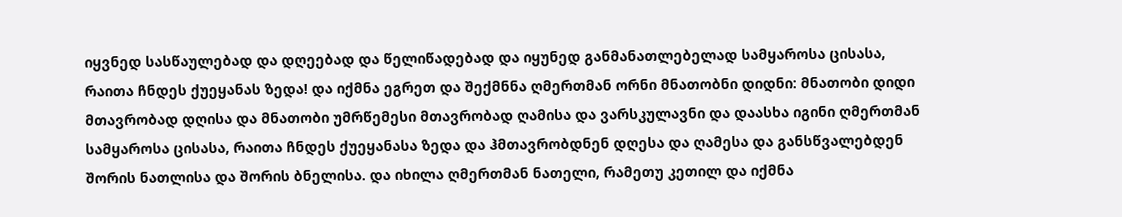იყვნედ სასწაულებად და დღეებად და წელიწადებად და იყუნედ განმანათლებელად სამყაროსა ცისასა, რაითა ჩნდეს ქუეყანას ზედა! და იქმნა ეგრეთ და შექმნნა ღმერთმან ორნი მნათობნი დიდნი: მნათობი დიდი მთავრობად დღისა და მნათობი უმრწემესი მთავრობად ღამისა და ვარსკულავნი და დაასხა იგინი ღმერთმან სამყაროსა ცისასა, რაითა ჩნდეს ქუეყანასა ზედა და ჰმთავრობდნენ დღესა და ღამესა და განსწვალებდენ შორის ნათლისა და შორის ბნელისა. და იხილა ღმერთმან ნათელი, რამეთუ კეთილ და იქმნა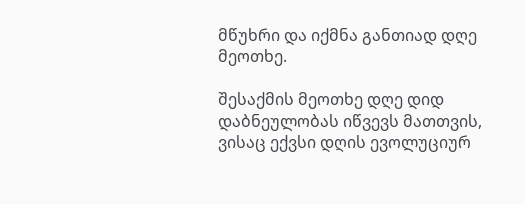მწუხრი და იქმნა განთიად დღე მეოთხე.

შესაქმის მეოთხე დღე დიდ დაბნეულობას იწვევს მათთვის, ვისაც ექვსი დღის ევოლუციურ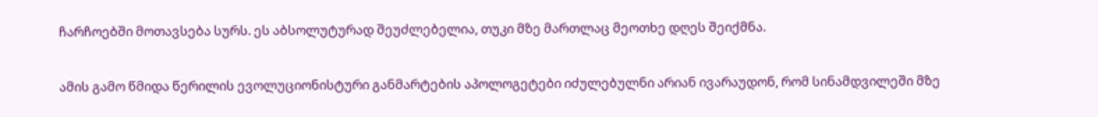ჩარჩოებში მოთავსება სურს. ეს აბსოლუტურად შეუძლებელია, თუკი მზე მართლაც მეოთხე დღეს შეიქმნა.

ამის გამო წმიდა წერილის ევოლუციონისტური განმარტების აპოლოგეტები იძულებულნი არიან ივარაუდონ, რომ სინამდვილეში მზე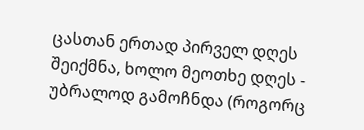ცასთან ერთად პირველ დღეს შეიქმნა, ხოლო მეოთხე დღეს - უბრალოდ გამოჩნდა (როგორც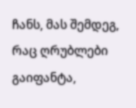ჩანს, მას შემდეგ, რაც ღრუბლები გაიფანტა,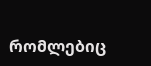რომლებიც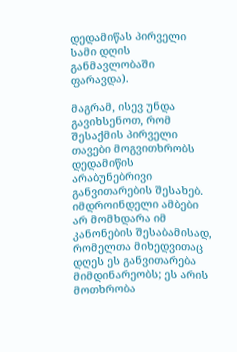დედამიწას პირველი სამი დღის განმავლობაში ფარავდა).

მაგრამ, ისევ უნდა გავიხსენოთ, რომ შესაქმის პირველი თავები მოგვითხრობს დედამიწის არაბუნებრივი განვითარების შესახებ. იმდროინდელი ამბები არ მომხდარა იმ კანონების შესაბამისად, რომელთა მიხედვითაც დღეს ეს განვითარება მიმდინარეობს; ეს არის მოთხრობა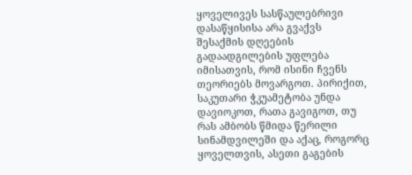ყოველივეს სასწაულებრივი დასაწყისისა არა გვაქვს შესაქმის დღეების გადაადგილების უფლება იმისათვის, რომ ისინი ჩვენს თეორიებს მოვარგოთ. პირიქით, საკუთარი ჭკუამეტობა უნდა დავიოკოთ, რათა გავიგოთ, თუ რას ამბობს წმიდა წერილი სინამდვილეში და აქაც, როგორც ყოველთვის, ასეთი გაგების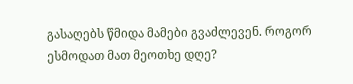გასაღებს წმიდა მამები გვაძლევენ. როგორ ესმოდათ მათ მეოთხე დღე?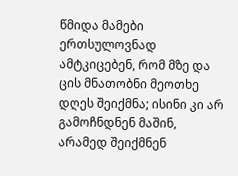წმიდა მამები ერთსულოვნად ამტკიცებენ, რომ მზე და ცის მნათობნი მეოთხე დღეს შეიქმნა; ისინი კი არ გამოჩნდნენ მაშინ, არამედ შეიქმნენ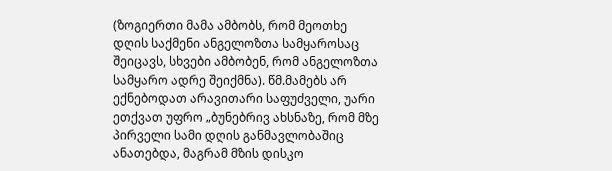(ზოგიერთი მამა ამბობს, რომ მეოთხე დღის საქმენი ანგელოზთა სამყაროსაც შეიცავს, სხვები ამბობენ, რომ ანგელოზთა სამყარო ადრე შეიქმნა). წმ.მამებს არ ექნებოდათ არავითარი საფუძველი, უარი ეთქვათ უფრო „ბუნებრივ ახსნაზე, რომ მზე პირველი სამი დღის განმავლობაშიც ანათებდა, მაგრამ მზის დისკო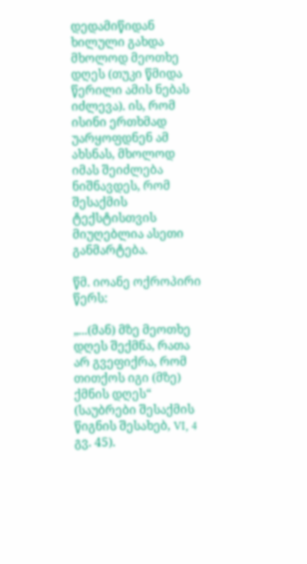დედამიწიდან ხილული გახდა მხოლოდ მეოთხე დღეს (თუკი წმიდა წერილი ამის ნებას იძლევა). ის, რომ ისინი ერთხმად უარყოფდნენ ამ ახსნას, მხოლოდ იმას შეიძლება ნიშნავდეს, რომ შესაქმის ტექსტისთვის მიუღებლია ასეთი განმარტება.

წმ. იოანე ოქროპირი წერს:

„...(მან) მზე მეოთხე დღეს შექმნა, რათა არ გვეფიქრა, რომ თითქოს იგი (მზე) ქმნის დღეს“ (საუბრები შესაქმის წიგნის შესახებ, VI, 4 გვ. 45).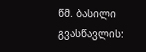წმ. ბასილი გვასწავლის: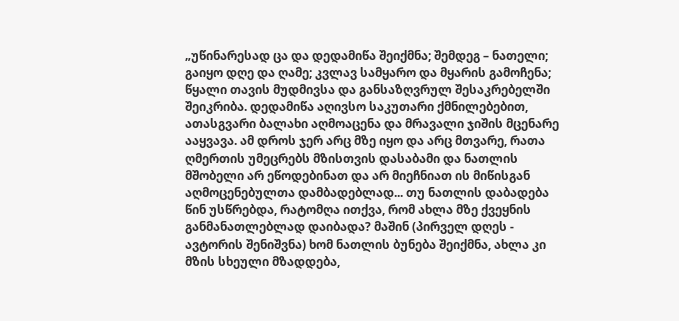„უწინარესად ცა და დედამიწა შეიქმნა; შემდეგ – ნათელი; გაიყო დღე და ღამე; კვლავ სამყარო და მყარის გამოჩენა; წყალი თავის მუდმივსა და განსაზღვრულ შესაკრებელში შეიკრიბა. დედამიწა აღივსო საკუთარი ქმნილებებით, ათასგვარი ბალახი აღმოაცენა და მრავალი ჯიშის მცენარე ააყვავა. ამ დროს ჯერ არც მზე იყო და არც მთვარე, რათა ღმერთის უმეცრებს მზისთვის დასაბამი და ნათლის მშობელი არ ეწოდებინათ და არ მიეჩნიათ ის მიწისგან აღმოცენებულთა დამბადებლად... თუ ნათლის დაბადება წინ უსწრებდა, რატომღა ითქვა, რომ ახლა მზე ქვეყნის განმანათლებლად დაიბადა? მაშინ (პირველ დღეს - ავტორის შენიშვნა) ხომ ნათლის ბუნება შეიქმნა, ახლა კი მზის სხეული მზადდება,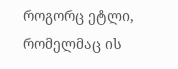როგორც ეტლი, რომელმაც ის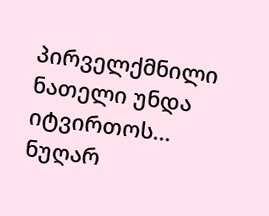პირველქმნილი ნათელი უნდა იტვირთოს... ნუღარ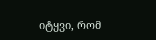იტყვი, რომ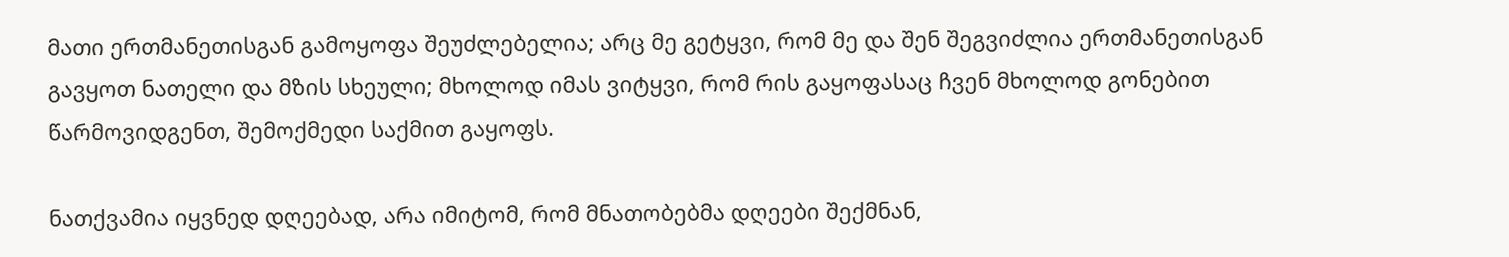მათი ერთმანეთისგან გამოყოფა შეუძლებელია; არც მე გეტყვი, რომ მე და შენ შეგვიძლია ერთმანეთისგან გავყოთ ნათელი და მზის სხეული; მხოლოდ იმას ვიტყვი, რომ რის გაყოფასაც ჩვენ მხოლოდ გონებით წარმოვიდგენთ, შემოქმედი საქმით გაყოფს.

ნათქვამია იყვნედ დღეებად, არა იმიტომ, რომ მნათობებმა დღეები შექმნან,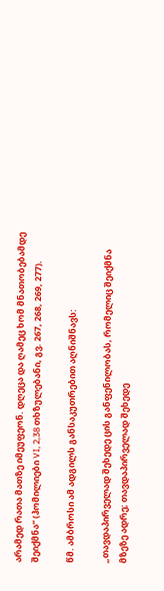არამედ რათა მათზე იმეუფეონ. დღეცა და ღამეც ხომ მნათობებამდე შეიქმნა“ (ჰომილიები VI, 2,38 თხზულებანი, გვ. 267, 268, 269, 277).

წმ. ამბროსი ამ ადგილს განსაკუთრებით აღნიშნავს:

„თავდაპირველად შეხედე ცის განფენილობას, რომელიც შეიქმნა მზეზე ადრე; თავდაპირველად შეხედე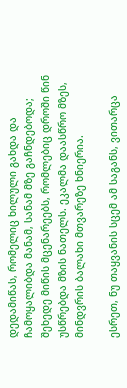დედამიწას, რომელიც ხილული გახდა და ჩამოყალიბდა მანამ, სანამ მზე გაჩნდებოდა; შეხედე მიწის მცენარეებს, რომლებიც დროში წინ უსწრებდა მზის ნათელს. ეკალმა დაასწრო მზეს, მინდვრის ბალახი მთვარეზე ხნიერია.

ესრეთ, ნუ თაყვანის სცემ ამ საგანს, ვითარცა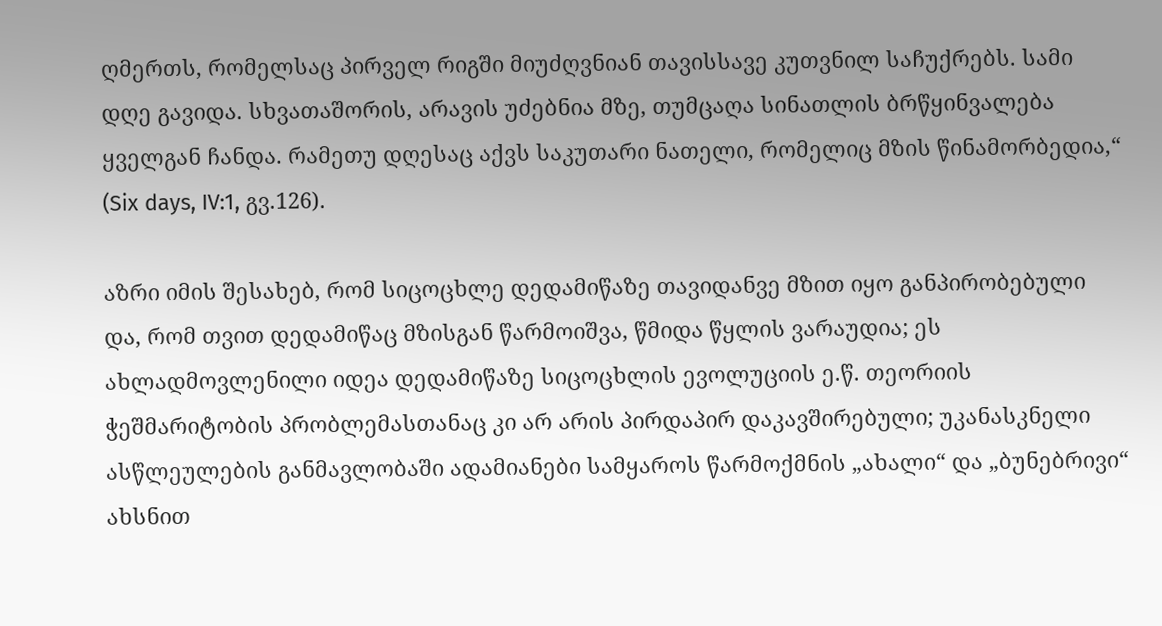ღმერთს, რომელსაც პირველ რიგში მიუძღვნიან თავისსავე კუთვნილ საჩუქრებს. სამი დღე გავიდა. სხვათაშორის, არავის უძებნია მზე, თუმცაღა სინათლის ბრწყინვალება ყველგან ჩანდა. რამეთუ დღესაც აქვს საკუთარი ნათელი, რომელიც მზის წინამორბედია,“ (Six days, IV:1, გვ.126).

აზრი იმის შესახებ, რომ სიცოცხლე დედამიწაზე თავიდანვე მზით იყო განპირობებული და, რომ თვით დედამიწაც მზისგან წარმოიშვა, წმიდა წყლის ვარაუდია; ეს ახლადმოვლენილი იდეა დედამიწაზე სიცოცხლის ევოლუციის ე.წ. თეორიის ჭეშმარიტობის პრობლემასთანაც კი არ არის პირდაპირ დაკავშირებული; უკანასკნელი ასწლეულების განმავლობაში ადამიანები სამყაროს წარმოქმნის „ახალი“ და „ბუნებრივი“ ახსნით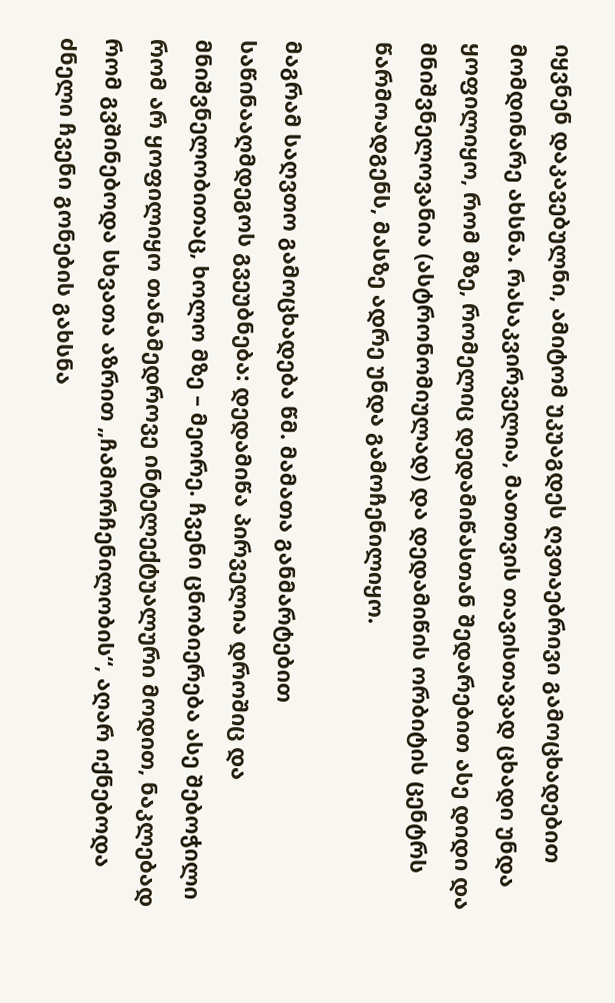იყვნენ დაკავებულნი, ამიტომ უკუაგდეს ღვთაებრივი გამოცხადებით მომდინარე ახსნა. რასაკვირველია, მათთვის თავისთავად ცხადი უნდა ყოფილიყო, რომ მზე, რომელიც დედამიწასთან შედარებით ასე დიდი და მნიშვნელოვანია (ასტრონომიულად) და დედამიწის ორბიტის ცენტრს წარმოადგენს, მასზე ადრე უნდა გამოჩენილიყო.

მაგრამ საღვთო გამოცხადება წმ. მამათა განმარტებით საწინააღმდეგოს გვეუბნება: დედამიწა პირველია დროშიც და მნიშვნელობითაც, ხოლო მზე – მეორე. ჩვენი ცნობიერება ასე შებოჭილი რომ არ ყოფილიყო თანამედროვე ინტელექტუალური მოდით, ნაკლებად რომ გვშინებოდა სხვათა აზრით „ჩამორჩენილობის“, აღარ იქნებოდა ძნელი ჩვენი გონების გახსნა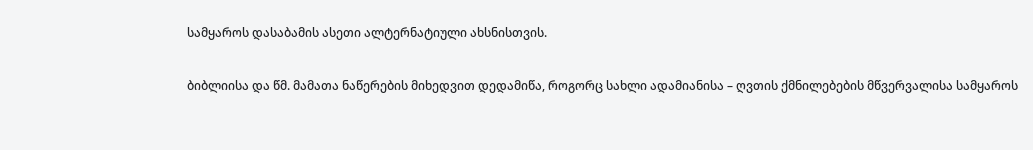სამყაროს დასაბამის ასეთი ალტერნატიული ახსნისთვის.

ბიბლიისა და წმ. მამათა ნაწერების მიხედვით დედამიწა, როგორც სახლი ადამიანისა – ღვთის ქმნილებების მწვერვალისა სამყაროს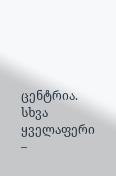ცენტრია. სხვა ყველაფერი –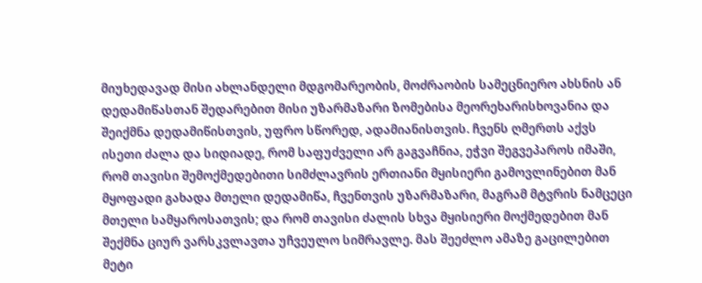მიუხედავად მისი ახლანდელი მდგომარეობის, მოძრაობის სამეცნიერო ახსნის ან დედამიწასთან შედარებით მისი უზარმაზარი ზომებისა მეორეხარისხოვანია და შეიქმნა დედამიწისთვის, უფრო სწორედ, ადამიანისთვის. ჩვენს ღმერთს აქვს ისეთი ძალა და სიდიადე, რომ საფუძველი არ გაგვაჩნია, ეჭვი შეგვეპაროს იმაში, რომ თავისი შემოქმედებითი სიმძლავრის ერთიანი მყისიერი გამოვლინებით მან მყოფადი გახადა მთელი დედამიწა, ჩვენთვის უზარმაზარი, მაგრამ მტვრის ნამცეცი მთელი სამყაროსათვის; და რომ თავისი ძალის სხვა მყისიერი მოქმედებით მან შექმნა ციურ ვარსკვლავთა უჩვეულო სიმრავლე. მას შეეძლო ამაზე გაცილებით მეტი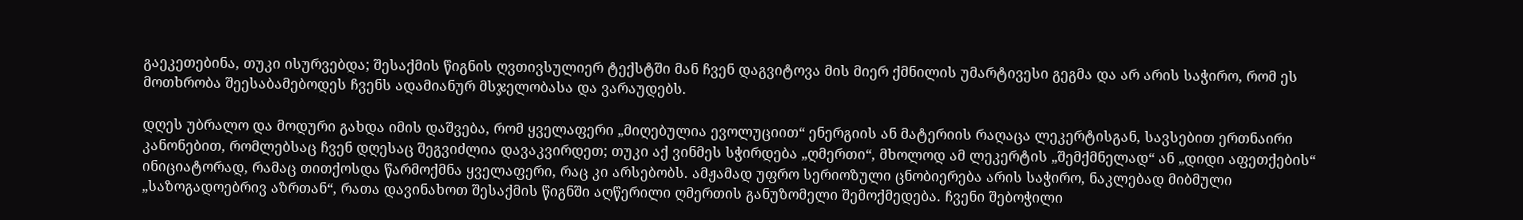გაეკეთებინა, თუკი ისურვებდა; შესაქმის წიგნის ღვთივსულიერ ტექსტში მან ჩვენ დაგვიტოვა მის მიერ ქმნილის უმარტივესი გეგმა და არ არის საჭირო, რომ ეს მოთხრობა შეესაბამებოდეს ჩვენს ადამიანურ მსჯელობასა და ვარაუდებს.

დღეს უბრალო და მოდური გახდა იმის დაშვება, რომ ყველაფერი „მიღებულია ევოლუციით“ ენერგიის ან მატერიის რაღაცა ლეკერტისგან, სავსებით ერთნაირი კანონებით, რომლებსაც ჩვენ დღესაც შეგვიძლია დავაკვირდეთ; თუკი აქ ვინმეს სჭირდება „ღმერთი“, მხოლოდ ამ ლეკერტის „შემქმნელად“ ან „დიდი აფეთქების“ ინიციატორად, რამაც თითქოსდა წარმოქმნა ყველაფერი, რაც კი არსებობს. ამჟამად უფრო სერიოზული ცნობიერება არის საჭირო, ნაკლებად მიბმული „საზოგადოებრივ აზრთან“, რათა დავინახოთ შესაქმის წიგნში აღწერილი ღმერთის განუზომელი შემოქმედება. ჩვენი შებოჭილი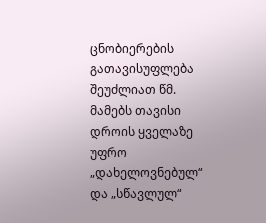ცნობიერების გათავისუფლება შეუძლიათ წმ. მამებს თავისი დროის ყველაზე უფრო „დახელოვნებულ“ და „სწავლულ“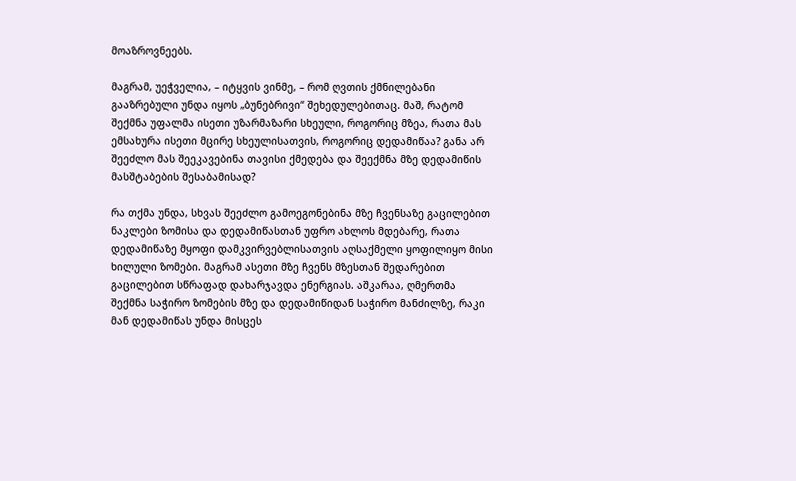მოაზროვნეებს.

მაგრამ, უეჭველია, – იტყვის ვინმე, – რომ ღვთის ქმნილებანი გააზრებული უნდა იყოს „ბუნებრივი“ შეხედულებითაც. მაშ, რატომ შექმნა უფალმა ისეთი უზარმაზარი სხეული, როგორიც მზეა, რათა მას ემსახურა ისეთი მცირე სხეულისათვის, როგორიც დედამიწაა? განა არ შეეძლო მას შეეკავებინა თავისი ქმედება და შეექმნა მზე დედამიწის მასშტაბების შესაბამისად?

რა თქმა უნდა, სხვას შეეძლო გამოეგონებინა მზე ჩვენსაზე გაცილებით ნაკლები ზომისა და დედამიწასთან უფრო ახლოს მდებარე, რათა დედამიწაზე მყოფი დამკვირვებლისათვის აღსაქმელი ყოფილიყო მისი ხილული ზომები. მაგრამ ასეთი მზე ჩვენს მზესთან შედარებით გაცილებით სწრაფად დახარჯავდა ენერგიას. აშკარაა, ღმერთმა შექმნა საჭირო ზომების მზე და დედამიწიდან საჭირო მანძილზე, რაკი მან დედამიწას უნდა მისცეს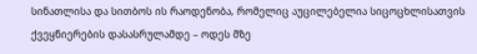სინათლისა და სითბოს ის რაოდენობა, რომელიც აუცილებელია სიცოცხლისათვის ქვეყნიერების დასასრულამდე – ოდეს მზე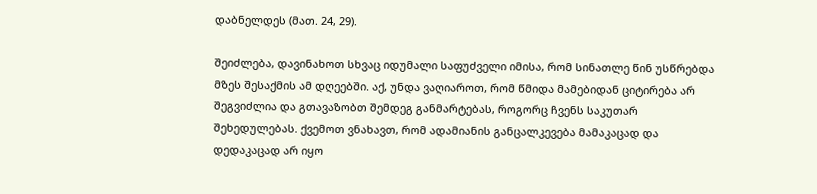დაბნელდეს (მათ. 24, 29).

შეიძლება, დავინახოთ სხვაც იდუმალი საფუძველი იმისა, რომ სინათლე წინ უსწრებდა მზეს შესაქმის ამ დღეებში. აქ, უნდა ვაღიაროთ, რომ წმიდა მამებიდან ციტირება არ შეგვიძლია და გთავაზობთ შემდეგ განმარტებას, როგორც ჩვენს საკუთარ შეხედულებას. ქვემოთ ვნახავთ, რომ ადამიანის განცალკევება მამაკაცად და დედაკაცად არ იყო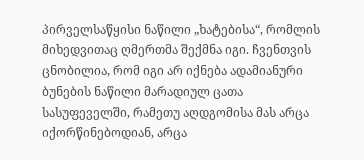პირველსაწყისი ნაწილი „ხატებისა“, რომლის მიხედვითაც ღმერთმა შექმნა იგი. ჩვენთვის ცნობილია, რომ იგი არ იქნება ადამიანური ბუნების ნაწილი მარადიულ ცათა სასუფეველში, რამეთუ აღდგომისა მას არცა იქორწინებოდიან, არცა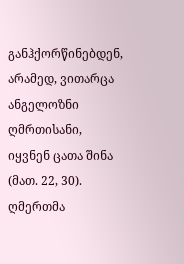განჰქორწინებდენ, არამედ, ვითარცა ანგელოზნი ღმრთისანი, იყვნენ ცათა შინა (მათ. 22, 30). ღმერთმა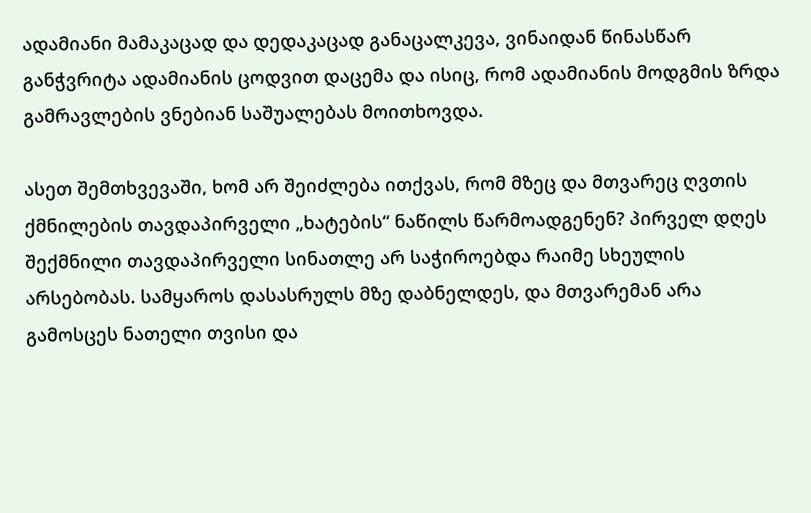ადამიანი მამაკაცად და დედაკაცად განაცალკევა, ვინაიდან წინასწარ განჭვრიტა ადამიანის ცოდვით დაცემა და ისიც, რომ ადამიანის მოდგმის ზრდა გამრავლების ვნებიან საშუალებას მოითხოვდა.

ასეთ შემთხვევაში, ხომ არ შეიძლება ითქვას, რომ მზეც და მთვარეც ღვთის ქმნილების თავდაპირველი „ხატების“ ნაწილს წარმოადგენენ? პირველ დღეს შექმნილი თავდაპირველი სინათლე არ საჭიროებდა რაიმე სხეულის არსებობას. სამყაროს დასასრულს მზე დაბნელდეს, და მთვარემან არა გამოსცეს ნათელი თვისი და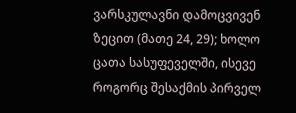ვარსკულავნი დამოცვივენ ზეცით (მათე 24, 29); ხოლო ცათა სასუფეველში, ისევე როგორც შესაქმის პირველ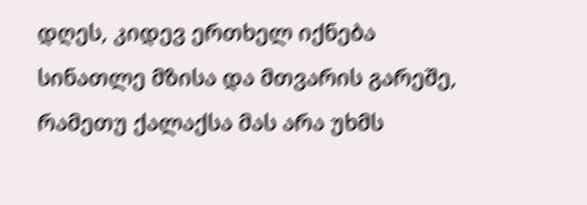დღეს, კიდევ ერთხელ იქნება სინათლე მზისა და მთვარის გარეშე, რამეთუ ქალაქსა მას არა უხმს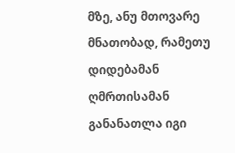მზე, ანუ მთოვარე მნათობად, რამეთუ დიდებამან ღმრთისამან განანათლა იგი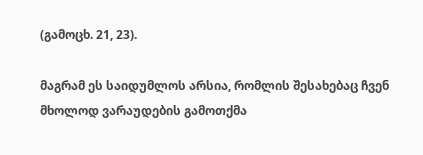(გამოცხ. 21, 23).

მაგრამ ეს საიდუმლოს არსია, რომლის შესახებაც ჩვენ მხოლოდ ვარაუდების გამოთქმა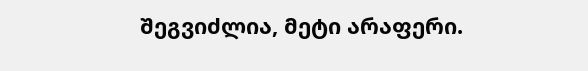შეგვიძლია, მეტი არაფერი.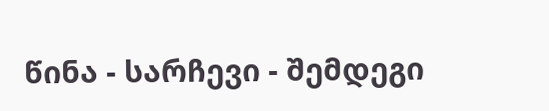წინა - სარჩევი - შემდეგი